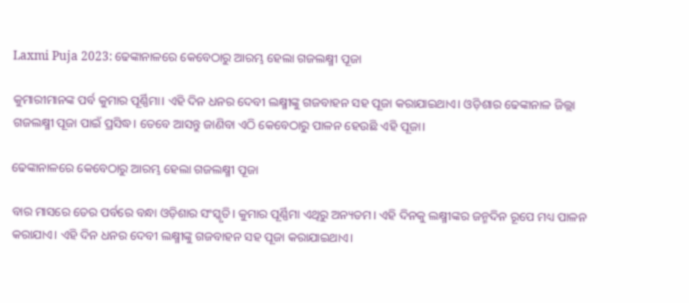Laxmi Puja 2023: ଢେଙ୍କାନାଳରେ କେବେଠାରୁ ଆରମ୍ଭ ହେଲା ଗଜଲକ୍ଷ୍ମୀ ପୂଜା

କୁମାରୀମାନଙ୍କ ପର୍ବ କୁମାର ପୂର୍ଣ୍ଣିମା। ଏହି ଦିନ ଧନର ଦେବୀ ଲକ୍ଷ୍ମୀଙ୍କୁ ଗଜବାହନ ସ‌ହ ପୂଜା କରାଯାଇଥାଏ। ଓଡ଼ିଶାର ଢେଙ୍କାନାଳ ଜିଲ୍ଲା ଗଜଲକ୍ଷ୍ମୀ ପୂଜା ପାଇଁ ପ୍ରସିଦ୍ଧ। ତେବେ ଆସନ୍ତୁ ଜାଣିବା ଏଠି କେବେଠାରୁ ପାଳନ ହେଉଛି ଏହି ପୂଜା।

ଢେଙ୍କାନାଳରେ କେବେଠାରୁ ଆରମ୍ଭ ହେଲା ଗଜଲକ୍ଷ୍ମୀ ପୂଜା

ବାର ମାସରେ ତେର ପର୍ବରେ ବନ୍ଧା ଓଡ଼ିଶାର ସଂସ୍କୃତି। କୁମାର ପୂର୍ଣ୍ଣିମା ଏଥିରୁ ଅନ୍ୟତମ। ଏହି ଦିନ‌କୁ ଲକ୍ଷ୍ମୀଙ୍କର ଜନ୍ମଦିନ ରୂପେ ମଧ୍ୟ ପାଳନ କରାଯାଏ। ଏହି ଦିନ ଧନର ଦେବୀ ଲକ୍ଷ୍ମୀଙ୍କୁ ଗଜବାହନ ସ‌ହ ପୂଜା କରାଯାଇଥାଏ।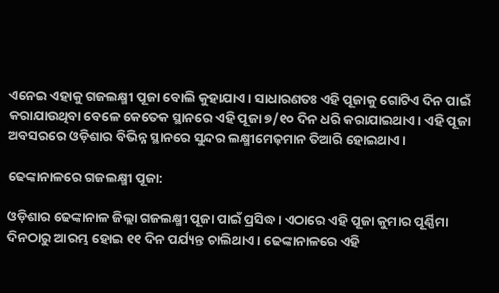ଏନେଇ ଏହାକୁ ଗଜଲକ୍ଷ୍ମୀ ପୂଜା ବୋଲି କୁହାଯାଏ। ସାଧାରଣତଃ ଏହି ପୂଜାକୁ ଗୋଟିଏ ଦିନ ପାଇଁ କରାଯାଉଥିବା ବେଳେ କେତେକ ସ୍ଥାନରେ ଏହି ପୂଜା ୭/୧୦ ଦିନ ଧରି କରାଯାଇଥାଏ। ଏହି ପୂଜା ଅବସରରେ ଓଡ଼ିଶାର ବିଭିନ୍ନ ସ୍ଥାନରେ ସୁନ୍ଦର ଲକ୍ଷ୍ମୀମେଢ଼ମାନ ତିଆରି ହୋଇଥାଏ।

ଢେଙ୍କାନାଳରେ ଗଜଲକ୍ଷ୍ମୀ ପୂଜା:

ଓଡ଼ିଶାର ଢେଙ୍କାନାଳ ଜିଲ୍ଲା ଗଜଲକ୍ଷ୍ମୀ ପୂଜା ପାଇଁ ପ୍ରସିଦ୍ଧ। ଏଠାରେ ଏହି ପୂଜା କୁମାର ପୂର୍ଣ୍ଣିମା ଦିନଠାରୁ ଆରମ୍ଭ ହୋଇ ୧୧ ଦିନ ପର୍ଯ୍ୟନ୍ତ ଚାଲିଥାଏ। ଢେଙ୍କାନାଳରେ ଏହି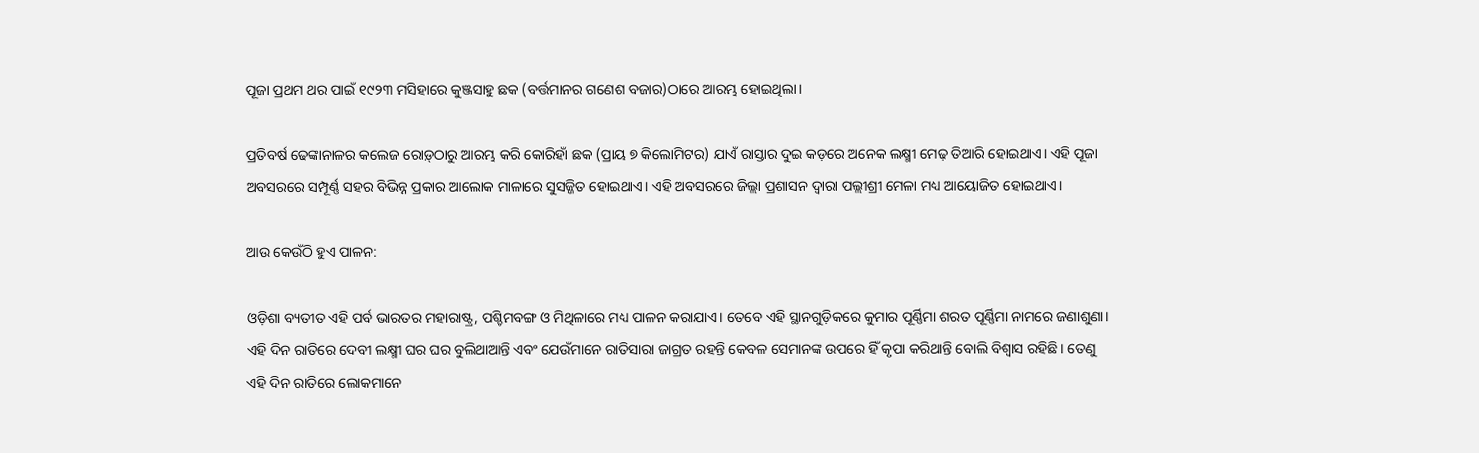ପୂଜା ପ୍ରଥମ ଥର ପାଇଁ ୧୯୨୩ ମସିହାରେ କୁଞ୍ଜସାହୁ ଛକ (ବର୍ତ୍ତମାନର ଗଣେଶ ବଜାର)ଠାରେ ଆରମ୍ଭ ହୋଇଥିଲା।

ପ୍ରତିବର୍ଷ ଢେଙ୍କାନାଳର କଲେଜ ରୋଡ଼୍‌ଠାରୁ ଆରମ୍ଭ କରି କୋରିହାଁ ଛକ (ପ୍ରାୟ ୭ କିଲୋମିଟର) ଯାଏଁ ରାସ୍ତାର ଦୁଇ କଡ଼ରେ ଅନେକ ଲକ୍ଷ୍ମୀ ମେଢ଼ ତିଆରି ହୋଇଥାଏ। ଏହି ପୂଜା ଅବସରରେ ସମ୍ପୂର୍ଣ୍ଣ ସ‌ହର ବିଭିନ୍ନ ପ୍ରକାର ଆଲୋକ ମାଳାରେ ସୁସଜ୍ଜିତ ହୋଇଥାଏ। ଏହି ଅବସରରେ ଜିଲ୍ଲା ପ୍ରଶାସନ ଦ୍ୱାରା ପଲ୍ଲୀଶ୍ରୀ ମେଳା ମଧ୍ୟ ଆୟୋଜିତ ହୋଇଥାଏ।

ଆଉ କେଉଁଠି ହୁଏ ପାଳନ:

ଓଡ଼ିଶା ବ୍ୟତୀତ ଏହି ପର୍ବ ଭାରତର ମହାରାଷ୍ଟ୍ର, ପଶ୍ଚିମବଙ୍ଗ ଓ ମିଥିଳାରେ ମଧ୍ୟ ପାଳନ କରାଯାଏ। ତେବେ ଏହି ସ୍ଥାନ‌ଗୁଡ଼ିକରେ କୁମାର ପୂର୍ଣ୍ଣିମା ଶରତ ପୂର୍ଣ୍ଣିମା ନାମରେ ଜଣାଶୁଣା। ଏହି ଦିନ ରାତିରେ ଦେବୀ ଲକ୍ଷ୍ମୀ ଘର ଘର ବୁଲିଥାଆନ୍ତି ଏବଂ ଯେଉଁମାନେ ରାତିସାରା ଜାଗ୍ରତ ରହନ୍ତି କେବଳ ସେମାନ‌ଙ୍କ ଉପରେ ହିଁ କୃପା କରିଥାନ୍ତି ବୋଲି ବିଶ୍ୱାସ ରହିଛି। ତେଣୁ ଏହି ଦିନ ରାତିରେ ଲୋକମାନେ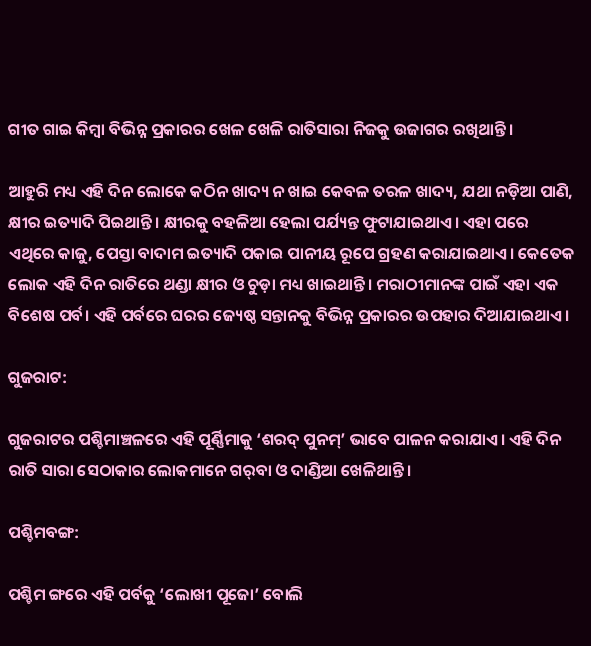ଗୀତ ଗାଇ କିମ୍ବା ବିଭିନ୍ନ ପ୍ରକାରର ଖେଳ ଖେଳି ରାତିସାରା ନିଜକୁ ଉଜାଗର ରଖିଥାନ୍ତି।

ଆହୁରି ମଧ୍ୟ ଏହି ଦିନ ଲୋକେ କଠିନ ଖାଦ୍ୟ ନ ଖାଇ କେବଳ ତରଳ ଖାଦ୍ୟ, ଯଥା ନଡ଼ିଆ ପାଣି, କ୍ଷୀର ଇତ୍ୟାଦି ପିଇଥାନ୍ତି। କ୍ଷୀରକୁ ବ‌ହଳିଆ ହେଲା ପର୍ଯ୍ୟନ୍ତ ଫୁଟାଯାଇଥାଏ। ଏହା ପରେ ଏଥିରେ କାଜୁ, ପେସ୍ତା ବାଦାମ ଇତ୍ୟାଦି ପକାଇ ପାନୀୟ ରୂପେ ଗ୍ରହଣ କରାଯାଇଥାଏ। କେତେକ ଲୋକ ଏହି ଦିନ ରାତିରେ ଥଣ୍ଡା କ୍ଷୀର ଓ ଚୁଡ଼ା ମଧ୍ୟ ଖାଇଥାନ୍ତି। ମରାଠୀମାନ‌ଙ୍କ ପାଇଁ ଏହା ଏକ ବିଶେଷ ପର୍ବ। ଏହି ପର୍ବରେ ଘରର ଜ୍ୟେଷ୍ଠ ସନ୍ତାନ‌କୁ ବିଭିନ୍ନ ପ୍ରକାରର ଉପ‌ହାର ଦିଆଯାଇଥାଏ।

ଗୁଜରାଟ:

ଗୁଜରାଟର ପଶ୍ଚିମାଞ୍ଚଳରେ ଏହି ପୂର୍ଣ୍ଣିମାକୁ ‘ଶରଦ୍ ପୁନମ୍’ ଭାବେ ପାଳନ କରାଯାଏ। ଏହି ଦିନ ରାତି ସାରା ସେଠାକାର ଲୋକମାନେ ଗର୍‌ବା ଓ ଦାଣ୍ଡିଆ ଖେଳିଥାନ୍ତି।

ପଶ୍ଚିମବଙ୍ଗ:

ପଶ୍ଚିମ ଙ୍ଗରେ ଏହି ପର୍ବକୁ ‘ଲୋଖୀ ପୂଜୋ’ ବୋଲି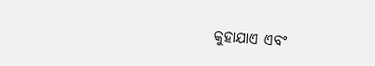କୁହାଯାଏ ଏବଂ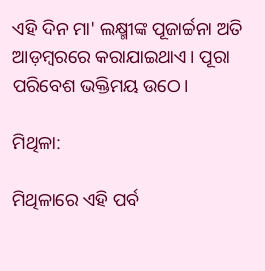ଏହି ଦିନ ମା' ଲକ୍ଷ୍ମୀଙ୍କ ପୂଜାର୍ଚ୍ଚନା ଅତି ଆଡ଼ମ୍ବରରେ କରାଯାଇଥାଏ। ପୂରା ପରିବେଶ ଭକ୍ତିମୟ ଉଠେ।

ମିଥିଳା:

ମିଥିଳାରେ ଏହି ପର୍ବ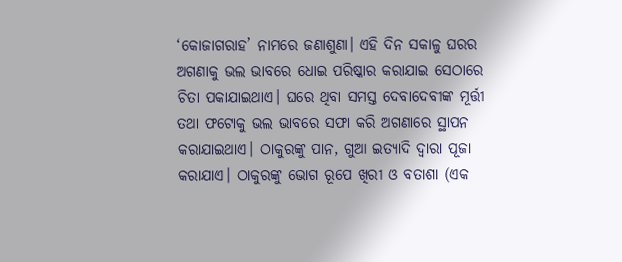‘କୋଜାଗରାହ’ ନାମରେ ଜଣାଶୁଣା। ଏହି ଦିନ ସକାଳୁ ଘରର ଅଗଣାକୁ ଭଲ ଭାବରେ ଧୋଇ ପରିଷ୍କାର କରାଯାଇ ସେଠାରେ ଚିତା ପକାଯାଇଥାଏ। ଘରେ ଥିବା ସମସ୍ତ ଦେବାଦେବୀଙ୍କ ମୂର୍ତ୍ତୀ ତ‌ଥା ଫଟୋକୁ ଭଲ ଭାବରେ ସଫା କରି ଅଗଣାରେ ସ୍ଥାପନ କରାଯାଇଥାଏ। ଠାକୁରଙ୍କୁ ପାନ, ଗୁଆ ଇତ୍ୟାଦି ଦ୍ୱାରା ପୂଜା କରାଯାଏ। ଠାକୁରଙ୍କୁ ଭୋଗ ରୂପେ ଖିରୀ ଓ ବତାଶା (ଏକ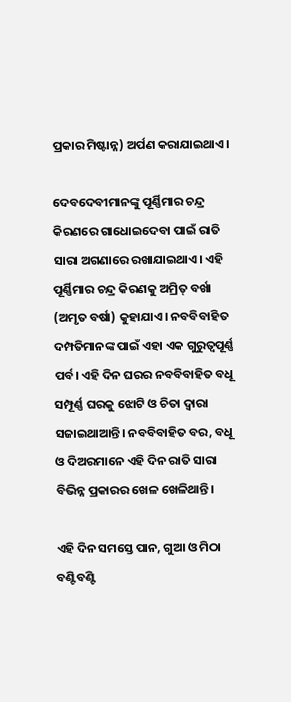ପ୍ରକାର ମିଷ୍ଟାନ୍ନ) ଅର୍ପଣ କରାଯାଇଥାଏ।

ଦେବଦେବୀମାନ‌ଙ୍କୁ ପୂର୍ଣ୍ଣିମାର ଚନ୍ଦ୍ର କିରଣରେ ଗାଧୋଇଦେବା ପାଇଁ ରାତି ସାରା ଅଗଣାରେ ରଖାଯାଇଥାଏ। ଏହି ପୂର୍ଣ୍ଣିମାର ଚନ୍ଦ୍ର କିରଣ‌କୁ ଅମ୍ରିତ୍ ବର୍ଖା (ଅମୃତ ବର୍ଷା) କୁହାଯାଏ। ନବବିବାହିତ ଦମ୍ପତିମାନ‌ଙ୍କ ପାଇଁ ଏହା ଏକ ଗୁରୁତ୍ୱପୂର୍ଣ୍ଣ ପର୍ବ। ଏହି ଦିନ ଘରର ନବ‌ବିବାହିତ ବଧୂ ସମ୍ପୂର୍ଣ୍ଣ ଘରକୁ ଝୋଟି ଓ ଚିତା ଦ୍ୱାରା ସଜାଇଥାଆନ୍ତି। ନବବିବାହିତ ବର, ବଧୂ ଓ ଦିଅରମାନେ ଏହି ଦିନ ରାତି ସାରା ବିଭିନ୍ନ ପ୍ରକାରର ଖେଳ ଖେଳିଥାନ୍ତି।

ଏହି ଦିନ ସମସ୍ତେ ପାନ, ଗୁଆ ଓ ମିଠା ବଣ୍ଟିବଣ୍ଟି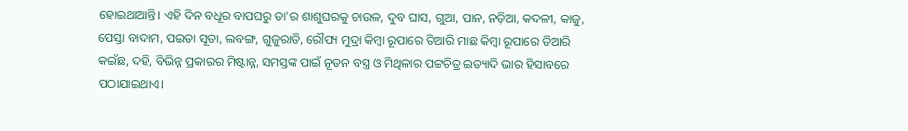ହୋଇଥାଆନ୍ତି। ଏହି ଦିନ ବଧୂର ବାପଘରୁ ତା'ର ଶାଶୁଘରକୁ ଚାଉଳ, ଦୁବ ଘାସ, ଗୁଆ, ପାନ, ନଡ଼ିଆ, କଦଳୀ, କାଜୁ, ପେସ୍ତା ବାଦାମ, ପଇତା ସୂତା, ଲବଙ୍ଗ, ଗୁଜୁରାତି, ରୌପ୍ୟ ମୁଦ୍ରା କିମ୍ବା ରୂପାରେ ତିଆରି ମାଛ କିମ୍ବା ରୂପାରେ ତିଆରି କଇଁଛ, ଦ‌ହି, ବିଭିନ୍ନ ପ୍ରକାରର ମିଷ୍ଟାନ୍ନ, ସମସ୍ତଙ୍କ ପାଇଁ ନୂତନ ବସ୍ତ୍ର ଓ ମିଥିଳାର ପଟ୍ଟଚିତ୍ର ଇତ୍ୟାଦି ଭାର ହିସାବରେ ପଠାଯାଇଥାଏ।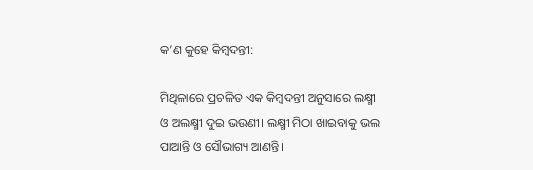କ’ଣ କୁହେ କିମ୍ବଦନ୍ତୀ:

ମିଥିଳାରେ ପ୍ରଚଳିତ ଏକ କିମ୍ବଦନ୍ତୀ ଅନୁସାରେ ଲକ୍ଷ୍ମୀ ଓ ଅଲକ୍ଷ୍ମୀ ଦୁଇ ଭଉଣୀ। ଲକ୍ଷ୍ମୀ ମିଠା ଖାଇବାକୁ ଭଲ ପାଆନ୍ତି ଓ ସୌଭାଗ୍ୟ ଆଣନ୍ତି।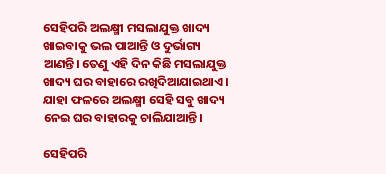ସେହିପରି ଅଲକ୍ଷ୍ମୀ ମସଲାଯୁକ୍ତ ଖାଦ୍ୟ ଖାଇବାକୁ ଭଲ ପାଆନ୍ତି ଓ ଦୁର୍ଭାଗ୍ୟ ଆଣନ୍ତି। ତେଣୁ ଏହି ଦିନ କିଛି ମସଲାଯୁକ୍ତ ଖାଦ୍ୟ ଘର ବାହାରେ ରଖିଦିଆଯାଇଥାଏ। ଯାହା ଫଳରେ ଅଲକ୍ଷ୍ମୀ ସେହି ସବୁ ଖାଦ୍ୟ ନେଇ ଘର ବାହାରକୁ ଚାଲିଯାଆନ୍ତି।

ସେହିପରି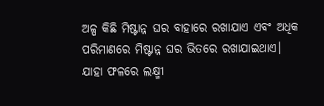ଅଳ୍ପ କିଛି ମିଷ୍ଟାନ୍ନ ଘର ବାହାରେ ରଖାଯାଏ ଏବଂ ଅଧିକ ପରିମାଣରେ ମିଷ୍ଟାନ୍ନ ଘର ଭିତରେ ରଖାଯାଇଥାଏ। ଯାହା ଫଳରେ ଲକ୍ଷ୍ମୀ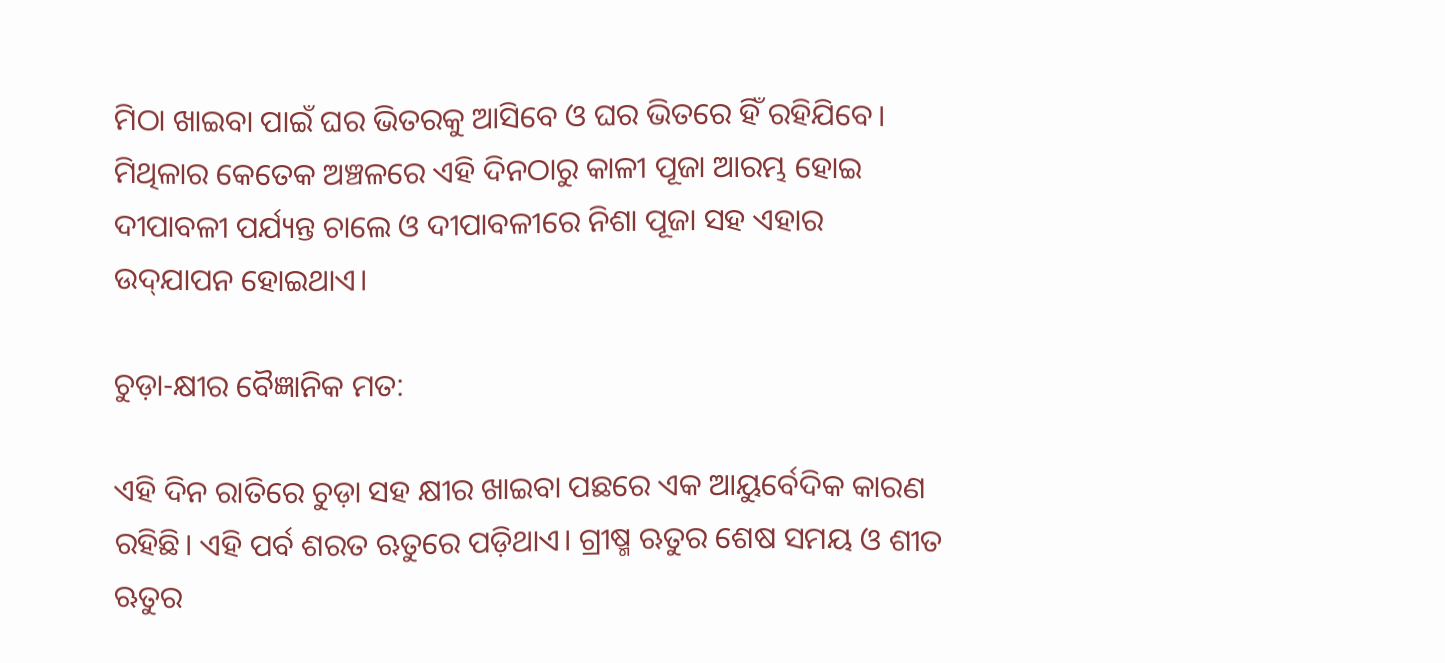ମିଠା ଖାଇବା ପାଇଁ ଘର ଭିତରକୁ ଆସିବେ ଓ ଘର ଭିତରେ ହିଁ ରହିଯିବେ। ମିଥିଳାର କେତେକ ଅଞ୍ଚଳରେ ଏହି ଦିନଠାରୁ କାଳୀ ପୂଜା ଆରମ୍ଭ ହୋଇ ଦୀପାବଳୀ ପର୍ଯ୍ୟନ୍ତ ଚାଲେ ଓ ଦୀପାବଳୀରେ ନିଶା ପୂଜା ସ‌ହ ଏହାର ଉଦ୍‌ଯାପନ ହୋଇଥାଏ।

ଚୁଡ଼ା-କ୍ଷୀର ବୈଜ୍ଞାନିକ ମତ:

ଏହି ଦିନ ରାତିରେ ଚୁଡ଼ା ସ‌ହ କ୍ଷୀର ଖାଇବା ପଛରେ ଏକ ଆୟୁର୍ବେଦିକ କାରଣ ରହିଛି। ଏହି ପର୍ବ ଶରତ ଋତୁରେ ପଡ଼ିଥାଏ। ଗ୍ରୀଷ୍ମ ଋତୁର ଶେଷ ସମୟ ଓ ଶୀତ ଋତୁର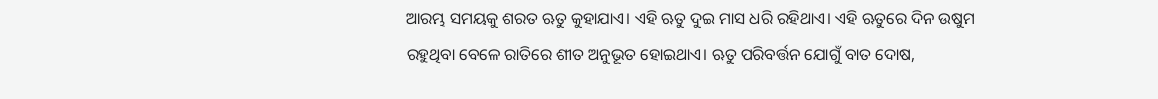ଆରମ୍ଭ ସମୟକୁ ଶରତ ଋତୁ କୁହାଯାଏ। ଏହି ଋତୁ ଦୁଇ ମାସ ଧରି ରହିଥାଏ। ଏହି ଋତୁରେ ଦିନ ଉଷୁମ ରହୁଥିବା ବେଳେ ରାତିରେ ଶୀତ ଅନୁଭୂତ ହୋଇଥାଏ। ଋତୁ ପରିବର୍ତ୍ତନ ଯୋଗୁଁ ବାତ ଦୋଷ,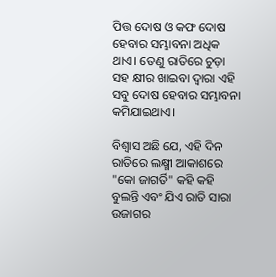ପିତ୍ତ ଦୋଷ ଓ କଫ ଦୋଷ ହେବାର ସମ୍ଭାବନା ଅଧିକ ଥାଏ। ତେଣୁ ରାତିରେ ଚୁଡ଼ା ସ‌ହ କ୍ଷୀର ଖାଇବା ଦ୍ୱାରା ଏହି ସବୁ ଦୋଷ ହେବାର ସମ୍ଭାବନା କମିଯାଇଥାଏ।

ବିଶ୍ୱାସ ଅଛି ଯେ, ଏହି ଦିନ ରାତିରେ ଲକ୍ଷ୍ମୀ ଆକାଶରେ "କୋ ଜାଗର୍ତି" କ‌ହି କ‌ହି ବୁଲନ୍ତି ଏବଂ ଯିଏ ରାତି ସାରା ଉଜାଗର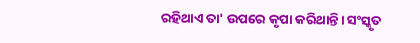ରହିଥାଏ ତା' ଉପରେ କୃପା କରିଥାନ୍ତି। ସଂସ୍କୃତ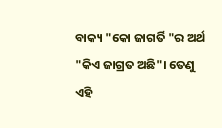ବାକ୍ୟ "କୋ ଜାଗର୍ତି "ର ଅର୍ଥ "କିଏ ଜାଗ୍ରତ ଅଛି"। ତେଣୁ ଏହି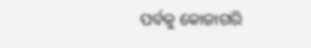ପର୍ବକୁ କୋଜାଗରି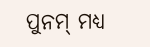ପୁନମ୍ ମଧ୍ୟ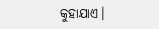କୁହାଯାଏ।